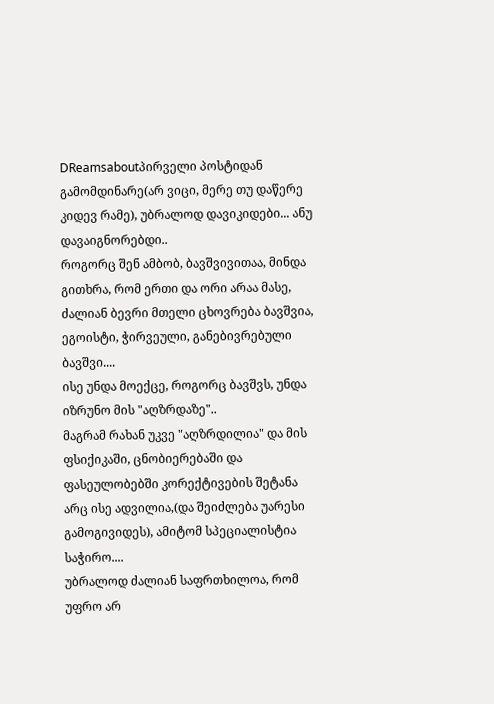DReamsaboutპირველი პოსტიდან გამომდინარე(არ ვიცი, მერე თუ დაწერე კიდევ რამე), უბრალოდ დავიკიდები... ანუ დავაიგნორებდი..
როგორც შენ ამბობ, ბავშვივითაა, მინდა გითხრა, რომ ერთი და ორი არაა მასე, ძალიან ბევრი მთელი ცხოვრება ბავშვია, ეგოისტი, ჭირვეული, განებივრებული ბავშვი....
ისე უნდა მოექცე, როგორც ბავშვს, უნდა იზრუნო მის "აღზრდაზე"..
მაგრამ რახან უკვე "აღზრდილია" და მის ფსიქიკაში, ცნობიერებაში და ფასეულობებში კორექტივების შეტანა არც ისე ადვილია,(და შეიძლება უარესი გამოგივიდეს), ამიტომ სპეციალისტია საჭირო....
უბრალოდ ძალიან საფრთხილოა, რომ უფრო არ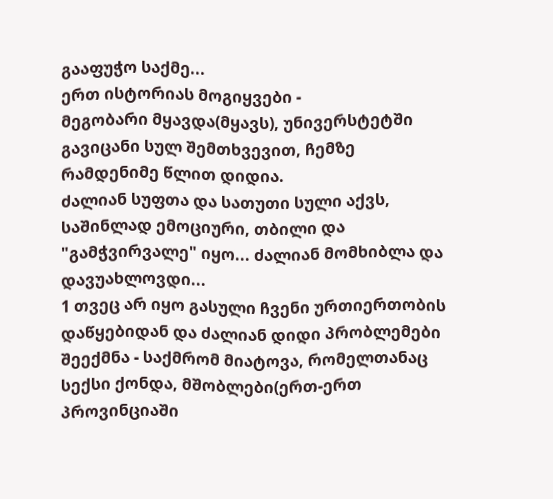გააფუჭო საქმე...
ერთ ისტორიას მოგიყვები -
მეგობარი მყავდა(მყავს), უნივერსტეტში გავიცანი სულ შემთხვევით, ჩემზე რამდენიმე წლით დიდია.
ძალიან სუფთა და სათუთი სული აქვს, საშინლად ემოციური, თბილი და "გამჭვირვალე" იყო... ძალიან მომხიბლა და დავუახლოვდი...
1 თვეც არ იყო გასული ჩვენი ურთიერთობის დაწყებიდან და ძალიან დიდი პრობლემები შეექმნა - საქმრომ მიატოვა, რომელთანაც სექსი ქონდა, მშობლები(ერთ-ერთ პროვინციაში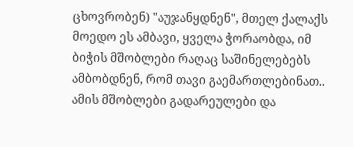ცხოვრობენ) "აუჯანყდნენ", მთელ ქალაქს მოედო ეს ამბავი, ყველა ჭორაობდა, იმ ბიჭის მშობლები რაღაც საშინელებებს ამბობდნენ, რომ თავი გაემართლებინათ..
ამის მშობლები გადარეულები და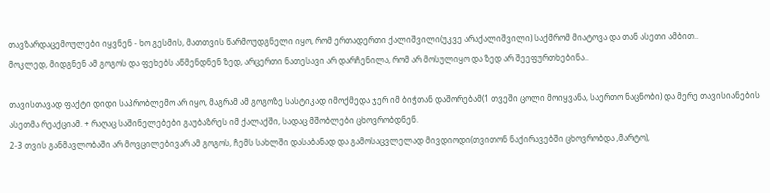თავზარდაცემოულები იყვნენ - ხო გესმის, მათთვის წარმოუდგნელი იყო, რომ ერთადერთი ქალიშვილი(უკვე არაქალიშვილი) საქმრომ მიატოვა და თან ასეთი ამბით..
მოკლედ, მიდგნენ ამ გოგოს და ფეხებს აწმენდნენ ზედ, არცერთი ნათესავი არ დარჩენილა, რომ არ მოსულიყო და ზედ არ შეეფურთხებინა..

თავისთავად ფაქტი დიდი საპრობლემო არ იყო, მაგრამ ამ გოგოზე სასტიკად იმოქმედა ჯერ იმ ბიჭთან დაშორებამ(1 თვეში ცოლი მოიყვანა, საერთო ნაცნობი) და მერე თავისიანების ასეთმა რეაქციამ. + რაღაც საშინელებები გაუბაზრეს იმ ქალაქში, სადაც მშობლები ცხოვრობდნენ.
2-3 თვის განმავლობაში არ მოვცილებივარ ამ გოგოს, ჩემს სახლში დასაბანად და გამოსაცვლელად მივდიოდი(თვითონ ნაქირავებში ცხოვრობდა ,მარტო),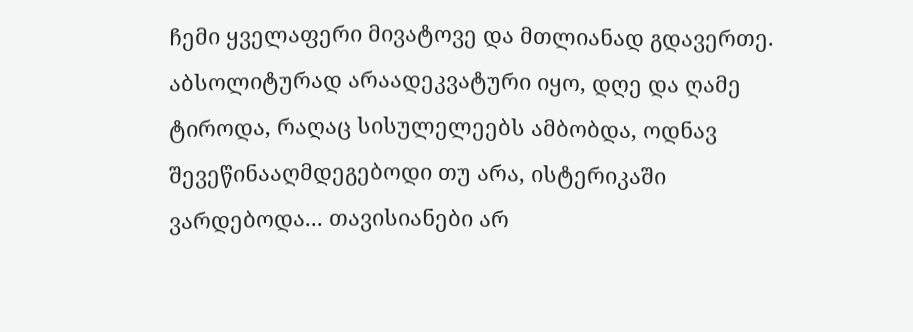ჩემი ყველაფერი მივატოვე და მთლიანად გდავერთე.
აბსოლიტურად არაადეკვატური იყო, დღე და ღამე ტიროდა, რაღაც სისულელეებს ამბობდა, ოდნავ შევეწინააღმდეგებოდი თუ არა, ისტერიკაში ვარდებოდა... თავისიანები არ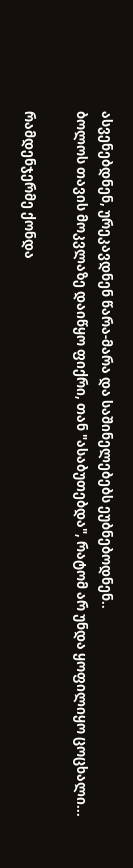ასვენებდნენ, ურეკავდნენ წარა-მარა და საშინელებებს ეუბნებოდნენ..
ბოლოს თავის მოკვლაზე დაიწყო ფიქრი, თან "ასაბუთებდა", რატომ არ უნდა ყოფილიყო ცოცხალი...

რამდენჯერმე ქონდა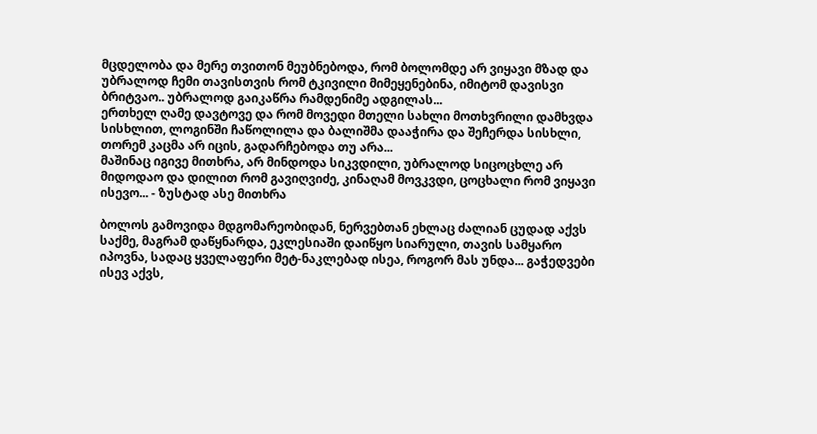მცდელობა და მერე თვითონ მეუბნებოდა, რომ ბოლომდე არ ვიყავი მზად და უბრალოდ ჩემი თავისთვის რომ ტკივილი მიმეყენებინა, იმიტომ დავისვი ბრიტვაო.. უბრალოდ გაიკაწრა რამდენიმე ადგილას...
ერთხელ ღამე დავტოვე და რომ მოვედი მთელი სახლი მოთხვრილი დამხვდა სისხლით, ლოგინში ჩაწოლილა და ბალიშმა დააჭირა და შეჩერდა სისხლი, თორემ კაცმა არ იცის, გადარჩებოდა თუ არა...
მაშინაც იგივე მითხრა, არ მინდოდა სიკვდილი, უბრალოდ სიცოცხლე არ მიდოდაო და დილით რომ გავიღვიძე, კინაღამ მოვკვდი, ცოცხალი რომ ვიყავი ისევო... - ზუსტად ასე მითხრა

ბოლოს გამოვიდა მდგომარეობიდან, ნერვებთან ეხლაც ძალიან ცუდად აქვს საქმე, მაგრამ დაწყნარდა, ეკლესიაში დაიწყო სიარული, თავის სამყარო იპოვნა, სადაც ყველაფერი მეტ-ნაკლებად ისეა, როგორ მას უნდა... გაჭედვები ისევ აქვს,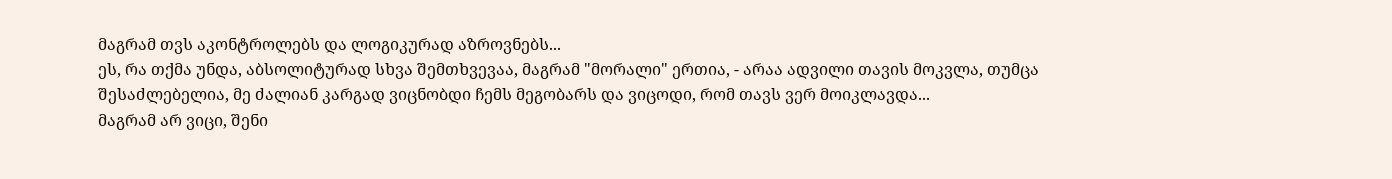მაგრამ თვს აკონტროლებს და ლოგიკურად აზროვნებს...
ეს, რა თქმა უნდა, აბსოლიტურად სხვა შემთხვევაა, მაგრამ "მორალი" ერთია, - არაა ადვილი თავის მოკვლა, თუმცა შესაძლებელია, მე ძალიან კარგად ვიცნობდი ჩემს მეგობარს და ვიცოდი, რომ თავს ვერ მოიკლავდა...
მაგრამ არ ვიცი, შენი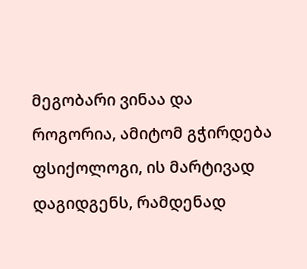მეგობარი ვინაა და როგორია, ამიტომ გჭირდება ფსიქოლოგი, ის მარტივად დაგიდგენს, რამდენად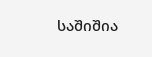საშიშია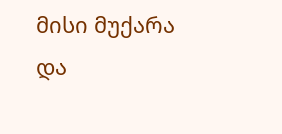მისი მუქარა და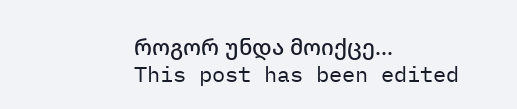როგორ უნდა მოიქცე...
This post has been edited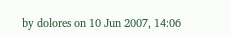by dolores on 10 Jun 2007, 14:06